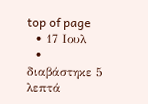top of page
  • 17 Ιουλ
  • διαβάστηκε 5 λεπτά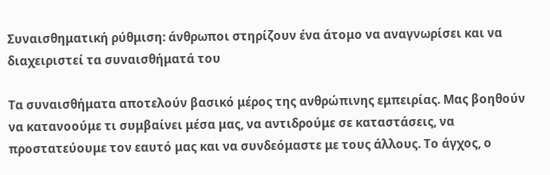Συναισθηματική ρύθμιση: άνθρωποι στηρίζουν ένα άτομο να αναγνωρίσει και να διαχειριστεί τα συναισθήματά του

Τα συναισθήματα αποτελούν βασικό μέρος της ανθρώπινης εμπειρίας. Μας βοηθούν να κατανοούμε τι συμβαίνει μέσα μας, να αντιδρούμε σε καταστάσεις, να προστατεύουμε τον εαυτό μας και να συνδεόμαστε με τους άλλους. Το άγχος, ο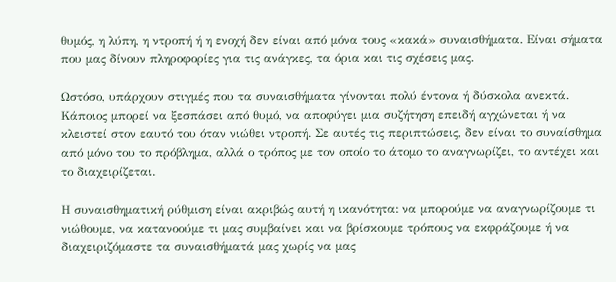θυμός, η λύπη, η ντροπή ή η ενοχή δεν είναι από μόνα τους «κακά» συναισθήματα. Είναι σήματα που μας δίνουν πληροφορίες για τις ανάγκες, τα όρια και τις σχέσεις μας.

Ωστόσο, υπάρχουν στιγμές που τα συναισθήματα γίνονται πολύ έντονα ή δύσκολα ανεκτά. Κάποιος μπορεί να ξεσπάσει από θυμό, να αποφύγει μια συζήτηση επειδή αγχώνεται ή να κλειστεί στον εαυτό του όταν νιώθει ντροπή. Σε αυτές τις περιπτώσεις, δεν είναι το συναίσθημα από μόνο του το πρόβλημα, αλλά ο τρόπος με τον οποίο το άτομο το αναγνωρίζει, το αντέχει και το διαχειρίζεται.

Η συναισθηματική ρύθμιση είναι ακριβώς αυτή η ικανότητα: να μπορούμε να αναγνωρίζουμε τι νιώθουμε, να κατανοούμε τι μας συμβαίνει και να βρίσκουμε τρόπους να εκφράζουμε ή να διαχειριζόμαστε τα συναισθήματά μας χωρίς να μας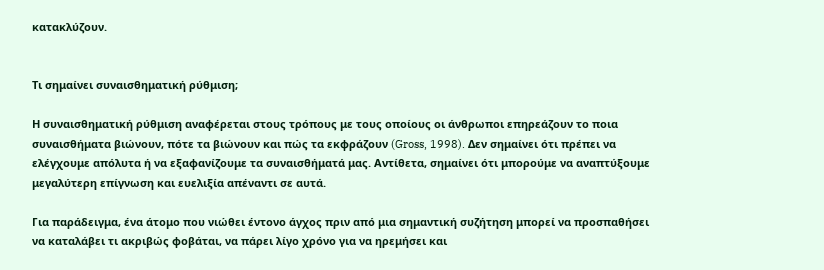κατακλύζουν.


Τι σημαίνει συναισθηματική ρύθμιση;

Η συναισθηματική ρύθμιση αναφέρεται στους τρόπους με τους οποίους οι άνθρωποι επηρεάζουν το ποια συναισθήματα βιώνουν, πότε τα βιώνουν και πώς τα εκφράζουν (Gross, 1998). Δεν σημαίνει ότι πρέπει να ελέγχουμε απόλυτα ή να εξαφανίζουμε τα συναισθήματά μας. Αντίθετα, σημαίνει ότι μπορούμε να αναπτύξουμε μεγαλύτερη επίγνωση και ευελιξία απέναντι σε αυτά.

Για παράδειγμα, ένα άτομο που νιώθει έντονο άγχος πριν από μια σημαντική συζήτηση μπορεί να προσπαθήσει να καταλάβει τι ακριβώς φοβάται, να πάρει λίγο χρόνο για να ηρεμήσει και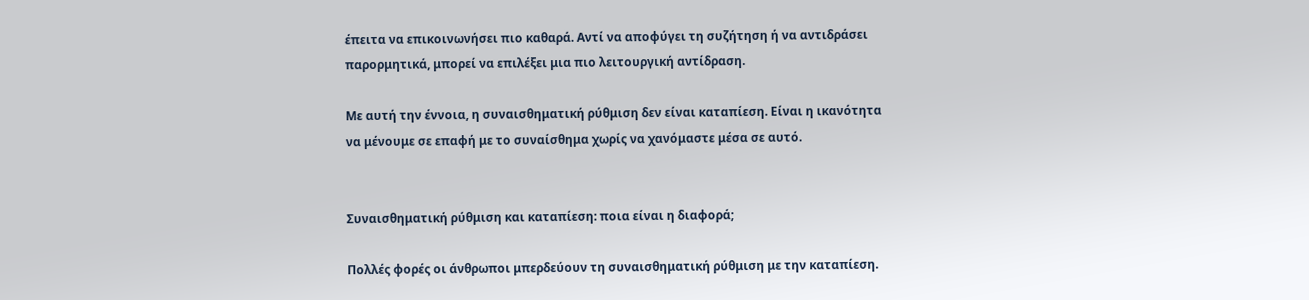έπειτα να επικοινωνήσει πιο καθαρά. Αντί να αποφύγει τη συζήτηση ή να αντιδράσει παρορμητικά, μπορεί να επιλέξει μια πιο λειτουργική αντίδραση.

Με αυτή την έννοια, η συναισθηματική ρύθμιση δεν είναι καταπίεση. Είναι η ικανότητα να μένουμε σε επαφή με το συναίσθημα χωρίς να χανόμαστε μέσα σε αυτό.


Συναισθηματική ρύθμιση και καταπίεση: ποια είναι η διαφορά;

Πολλές φορές οι άνθρωποι μπερδεύουν τη συναισθηματική ρύθμιση με την καταπίεση.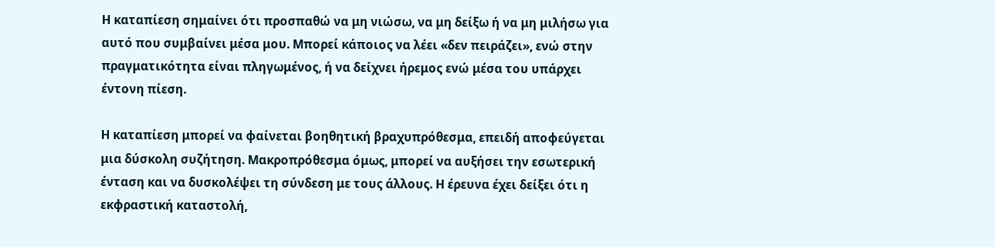Η καταπίεση σημαίνει ότι προσπαθώ να μη νιώσω, να μη δείξω ή να μη μιλήσω για αυτό που συμβαίνει μέσα μου. Μπορεί κάποιος να λέει «δεν πειράζει», ενώ στην πραγματικότητα είναι πληγωμένος, ή να δείχνει ήρεμος ενώ μέσα του υπάρχει έντονη πίεση.

Η καταπίεση μπορεί να φαίνεται βοηθητική βραχυπρόθεσμα, επειδή αποφεύγεται μια δύσκολη συζήτηση. Μακροπρόθεσμα όμως, μπορεί να αυξήσει την εσωτερική ένταση και να δυσκολέψει τη σύνδεση με τους άλλους. Η έρευνα έχει δείξει ότι η εκφραστική καταστολή,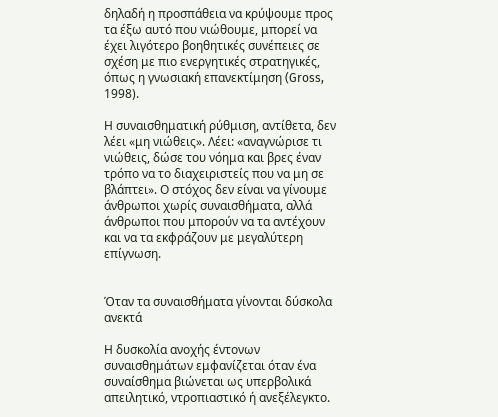δηλαδή η προσπάθεια να κρύψουμε προς τα έξω αυτό που νιώθουμε, μπορεί να έχει λιγότερο βοηθητικές συνέπειες σε σχέση με πιο ενεργητικές στρατηγικές, όπως η γνωσιακή επανεκτίμηση (Gross, 1998).

Η συναισθηματική ρύθμιση, αντίθετα, δεν λέει «μη νιώθεις». Λέει: «αναγνώρισε τι νιώθεις, δώσε του νόημα και βρες έναν τρόπο να το διαχειριστείς που να μη σε βλάπτει». Ο στόχος δεν είναι να γίνουμε άνθρωποι χωρίς συναισθήματα, αλλά άνθρωποι που μπορούν να τα αντέχουν και να τα εκφράζουν με μεγαλύτερη επίγνωση.


Όταν τα συναισθήματα γίνονται δύσκολα ανεκτά

Η δυσκολία ανοχής έντονων συναισθημάτων εμφανίζεται όταν ένα συναίσθημα βιώνεται ως υπερβολικά απειλητικό, ντροπιαστικό ή ανεξέλεγκτο.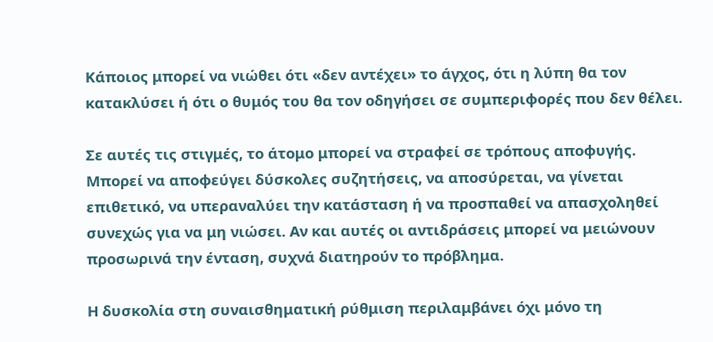Κάποιος μπορεί να νιώθει ότι «δεν αντέχει» το άγχος, ότι η λύπη θα τον κατακλύσει ή ότι ο θυμός του θα τον οδηγήσει σε συμπεριφορές που δεν θέλει.

Σε αυτές τις στιγμές, το άτομο μπορεί να στραφεί σε τρόπους αποφυγής. Μπορεί να αποφεύγει δύσκολες συζητήσεις, να αποσύρεται, να γίνεται επιθετικό, να υπεραναλύει την κατάσταση ή να προσπαθεί να απασχοληθεί συνεχώς για να μη νιώσει. Αν και αυτές οι αντιδράσεις μπορεί να μειώνουν προσωρινά την ένταση, συχνά διατηρούν το πρόβλημα.

Η δυσκολία στη συναισθηματική ρύθμιση περιλαμβάνει όχι μόνο τη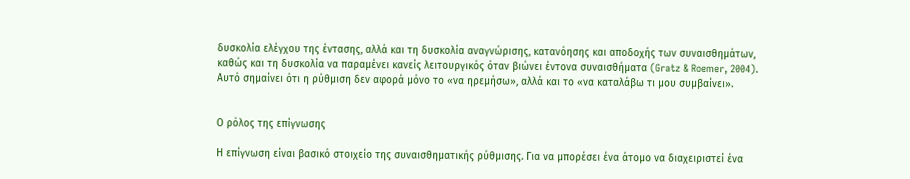δυσκολία ελέγχου της έντασης, αλλά και τη δυσκολία αναγνώρισης, κατανόησης και αποδοχής των συναισθημάτων, καθώς και τη δυσκολία να παραμένει κανείς λειτουργικός όταν βιώνει έντονα συναισθήματα (Gratz & Roemer, 2004). Αυτό σημαίνει ότι η ρύθμιση δεν αφορά μόνο το «να ηρεμήσω», αλλά και το «να καταλάβω τι μου συμβαίνει».


Ο ρόλος της επίγνωσης

Η επίγνωση είναι βασικό στοιχείο της συναισθηματικής ρύθμισης. Για να μπορέσει ένα άτομο να διαχειριστεί ένα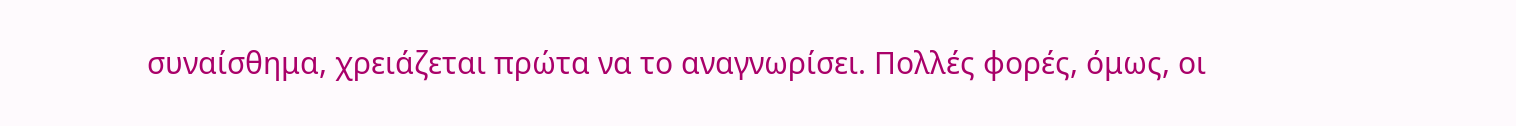συναίσθημα, χρειάζεται πρώτα να το αναγνωρίσει. Πολλές φορές, όμως, οι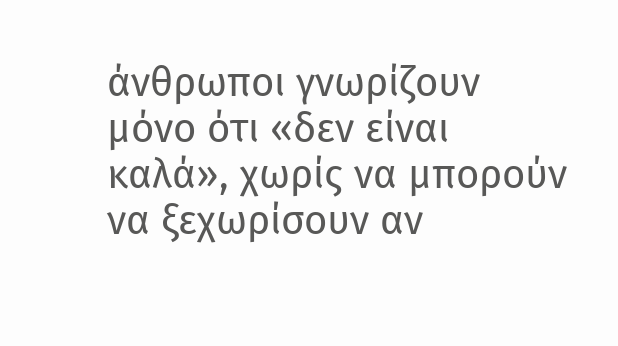άνθρωποι γνωρίζουν μόνο ότι «δεν είναι καλά», χωρίς να μπορούν να ξεχωρίσουν αν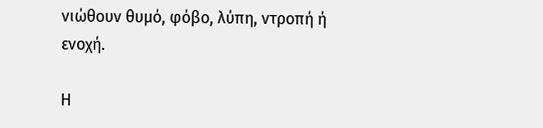νιώθουν θυμό, φόβο, λύπη, ντροπή ή ενοχή.

Η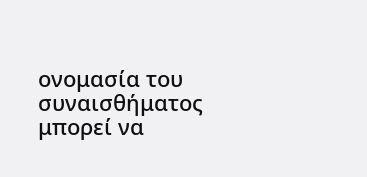ονομασία του συναισθήματος μπορεί να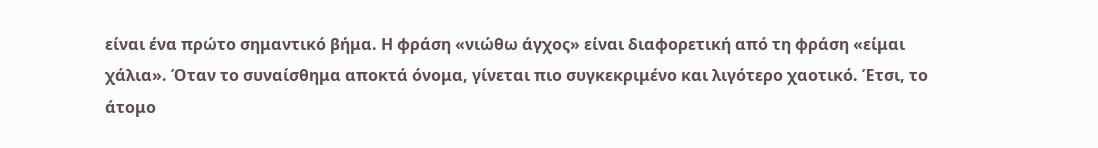είναι ένα πρώτο σημαντικό βήμα. Η φράση «νιώθω άγχος» είναι διαφορετική από τη φράση «είμαι χάλια». Όταν το συναίσθημα αποκτά όνομα, γίνεται πιο συγκεκριμένο και λιγότερο χαοτικό. Έτσι, το άτομο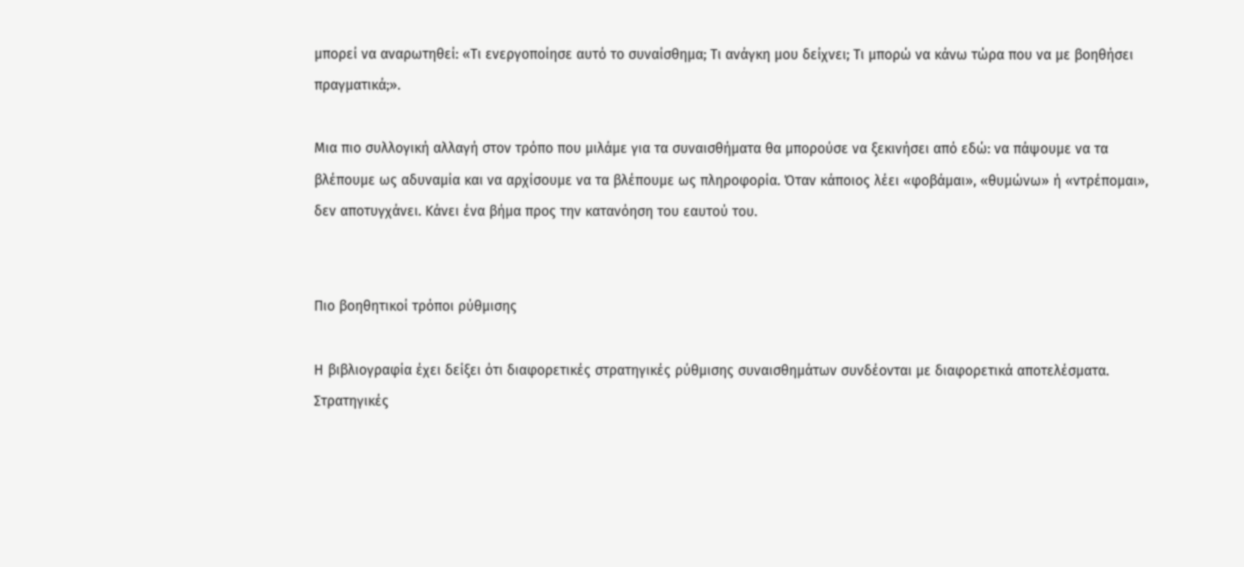μπορεί να αναρωτηθεί: «Τι ενεργοποίησε αυτό το συναίσθημα; Τι ανάγκη μου δείχνει; Τι μπορώ να κάνω τώρα που να με βοηθήσει πραγματικά;».

Μια πιο συλλογική αλλαγή στον τρόπο που μιλάμε για τα συναισθήματα θα μπορούσε να ξεκινήσει από εδώ: να πάψουμε να τα βλέπουμε ως αδυναμία και να αρχίσουμε να τα βλέπουμε ως πληροφορία. Όταν κάποιος λέει «φοβάμαι», «θυμώνω» ή «ντρέπομαι», δεν αποτυγχάνει. Κάνει ένα βήμα προς την κατανόηση του εαυτού του.


Πιο βοηθητικοί τρόποι ρύθμισης

Η βιβλιογραφία έχει δείξει ότι διαφορετικές στρατηγικές ρύθμισης συναισθημάτων συνδέονται με διαφορετικά αποτελέσματα. Στρατηγικές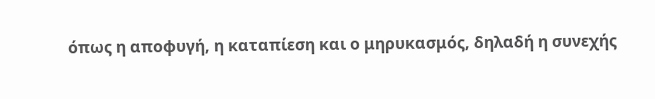όπως η αποφυγή, η καταπίεση και ο μηρυκασμός, δηλαδή η συνεχής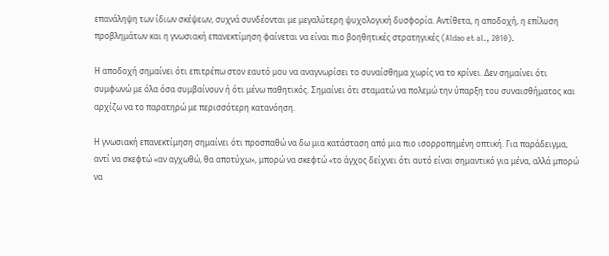επανάληψη των ίδιων σκέψεων, συχνά συνδέονται με μεγαλύτερη ψυχολογική δυσφορία. Αντίθετα, η αποδοχή, η επίλυση προβλημάτων και η γνωσιακή επανεκτίμηση φαίνεται να είναι πιο βοηθητικές στρατηγικές (Aldao et al., 2010).

Η αποδοχή σημαίνει ότι επιτρέπω στον εαυτό μου να αναγνωρίσει το συναίσθημα χωρίς να το κρίνει. Δεν σημαίνει ότι συμφωνώ με όλα όσα συμβαίνουν ή ότι μένω παθητικός. Σημαίνει ότι σταματώ να πολεμώ την ύπαρξη του συναισθήματος και αρχίζω να το παρατηρώ με περισσότερη κατανόηση.

Η γνωσιακή επανεκτίμηση σημαίνει ότι προσπαθώ να δω μια κατάσταση από μια πιο ισορροπημένη οπτική. Για παράδειγμα, αντί να σκεφτώ «αν αγχωθώ, θα αποτύχω», μπορώ να σκεφτώ «το άγχος δείχνει ότι αυτό είναι σημαντικό για μένα, αλλά μπορώ να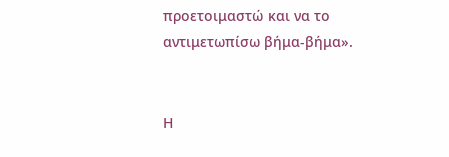προετοιμαστώ και να το αντιμετωπίσω βήμα-βήμα».


Η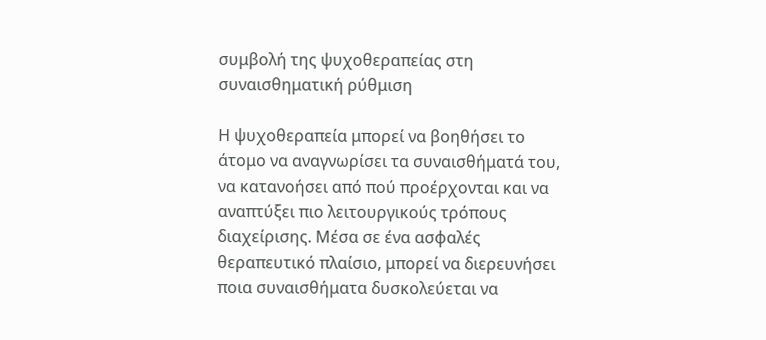συμβολή της ψυχοθεραπείας στη συναισθηματική ρύθμιση

Η ψυχοθεραπεία μπορεί να βοηθήσει το άτομο να αναγνωρίσει τα συναισθήματά του, να κατανοήσει από πού προέρχονται και να αναπτύξει πιο λειτουργικούς τρόπους διαχείρισης. Μέσα σε ένα ασφαλές θεραπευτικό πλαίσιο, μπορεί να διερευνήσει ποια συναισθήματα δυσκολεύεται να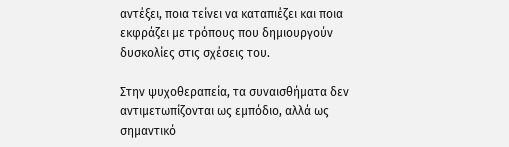αντέξει, ποια τείνει να καταπιέζει και ποια εκφράζει με τρόπους που δημιουργούν δυσκολίες στις σχέσεις του.

Στην ψυχοθεραπεία, τα συναισθήματα δεν αντιμετωπίζονται ως εμπόδιο, αλλά ως σημαντικό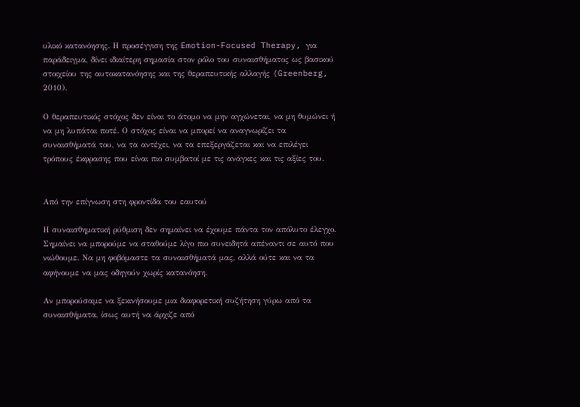υλικό κατανόησης. Η προσέγγιση της Emotion-Focused Therapy, για παράδειγμα, δίνει ιδιαίτερη σημασία στον ρόλο του συναισθήματος ως βασικού στοιχείου της αυτοκατανόησης και της θεραπευτικής αλλαγής (Greenberg, 2010).

Ο θεραπευτικός στόχος δεν είναι το άτομο να μην αγχώνεται, να μη θυμώνει ή να μη λυπάται ποτέ. Ο στόχος είναι να μπορεί να αναγνωρίζει τα συναισθήματά του, να τα αντέχει, να τα επεξεργάζεται και να επιλέγει τρόπους έκφρασης που είναι πιο συμβατοί με τις ανάγκες και τις αξίες του.


Από την επίγνωση στη φροντίδα του εαυτού

Η συναισθηματική ρύθμιση δεν σημαίνει να έχουμε πάντα τον απόλυτο έλεγχο. Σημαίνει να μπορούμε να σταθούμε λίγο πιο συνειδητά απέναντι σε αυτό που νιώθουμε. Να μη φοβόμαστε τα συναισθήματά μας, αλλά ούτε και να τα αφήνουμε να μας οδηγούν χωρίς κατανόηση.

Αν μπορούσαμε να ξεκινήσουμε μια διαφορετική συζήτηση γύρω από τα συναισθήματα, ίσως αυτή να άρχιζε από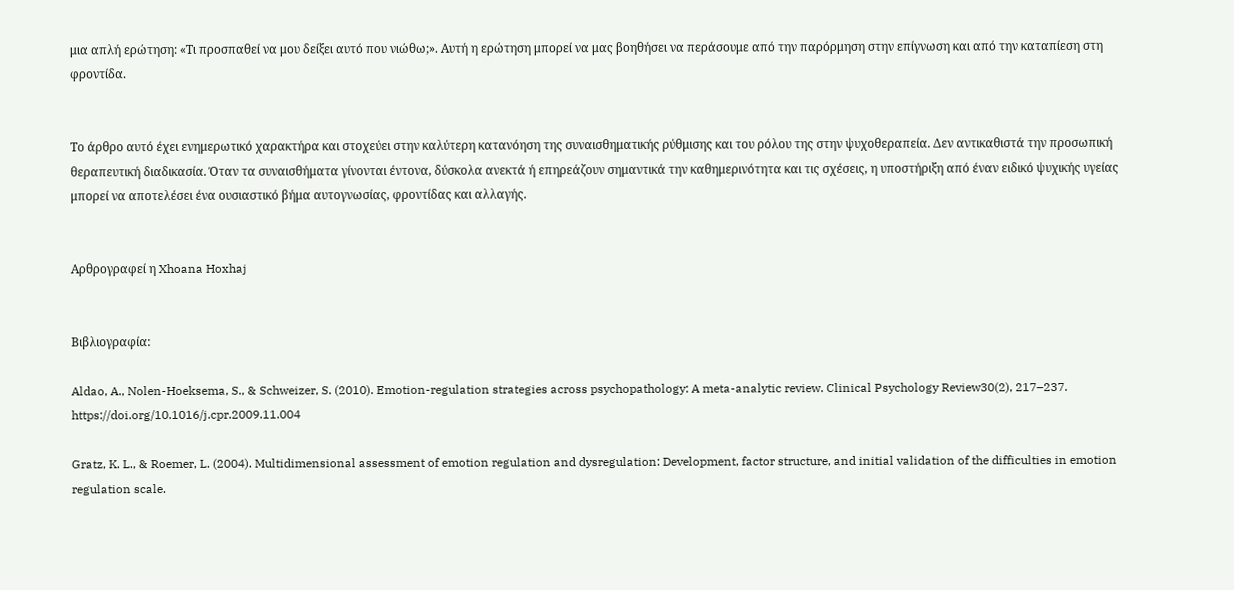μια απλή ερώτηση: «Τι προσπαθεί να μου δείξει αυτό που νιώθω;». Αυτή η ερώτηση μπορεί να μας βοηθήσει να περάσουμε από την παρόρμηση στην επίγνωση και από την καταπίεση στη φροντίδα.


Το άρθρο αυτό έχει ενημερωτικό χαρακτήρα και στοχεύει στην καλύτερη κατανόηση της συναισθηματικής ρύθμισης και του ρόλου της στην ψυχοθεραπεία. Δεν αντικαθιστά την προσωπική θεραπευτική διαδικασία. Όταν τα συναισθήματα γίνονται έντονα, δύσκολα ανεκτά ή επηρεάζουν σημαντικά την καθημερινότητα και τις σχέσεις, η υποστήριξη από έναν ειδικό ψυχικής υγείας μπορεί να αποτελέσει ένα ουσιαστικό βήμα αυτογνωσίας, φροντίδας και αλλαγής.


Αρθρογραφεί η Xhoana Hoxhaj


Βιβλιογραφία:

Aldao, A., Nolen-Hoeksema, S., & Schweizer, S. (2010). Emotion-regulation strategies across psychopathology: A meta-analytic review. Clinical Psychology Review30(2), 217–237. https://doi.org/10.1016/j.cpr.2009.11.004

Gratz, K. L., & Roemer, L. (2004). Multidimensional assessment of emotion regulation and dysregulation: Development, factor structure, and initial validation of the difficulties in emotion regulation scale.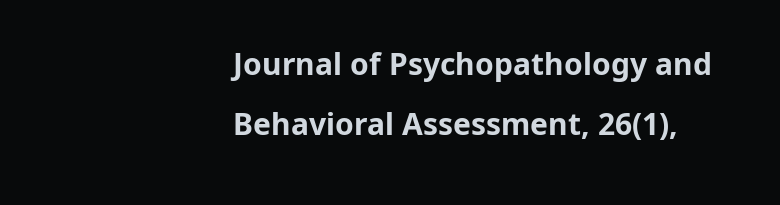Journal of Psychopathology and Behavioral Assessment, 26(1),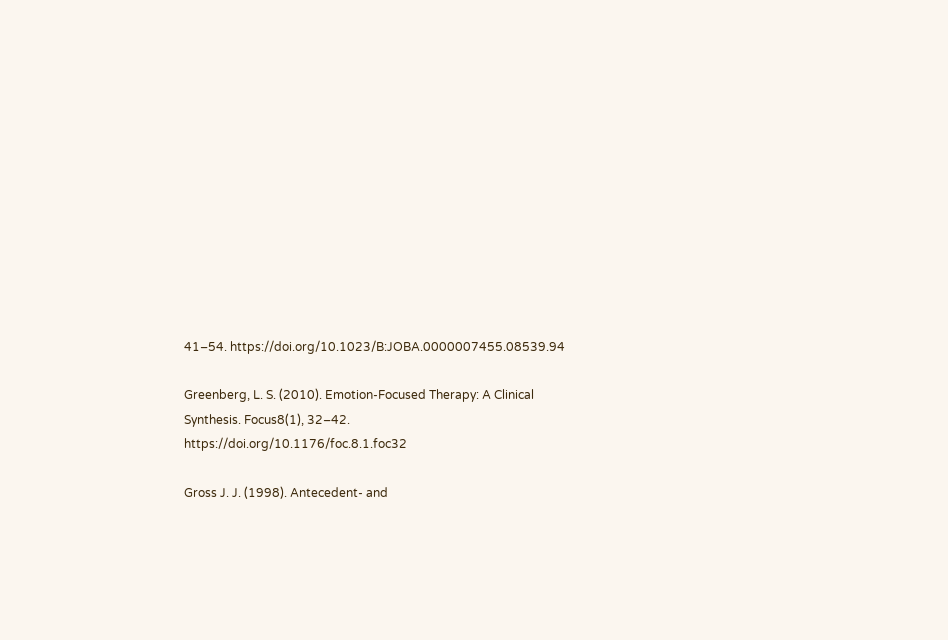41–54. https://doi.org/10.1023/B:JOBA.0000007455.08539.94

Greenberg, L. S. (2010). Emotion-Focused Therapy: A Clinical Synthesis. Focus8(1), 32–42. https://doi.org/10.1176/foc.8.1.foc32

Gross J. J. (1998). Antecedent- and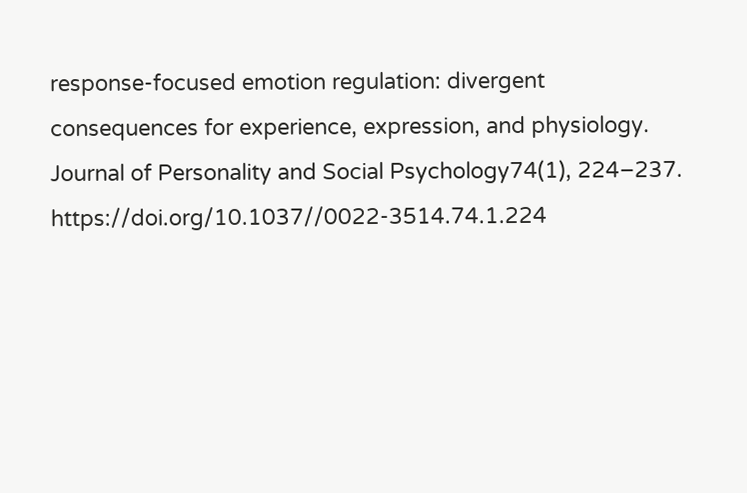response-focused emotion regulation: divergent consequences for experience, expression, and physiology. Journal of Personality and Social Psychology74(1), 224–237. https://doi.org/10.1037//0022-3514.74.1.224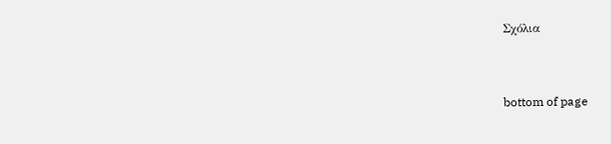Σχόλια


bottom of page